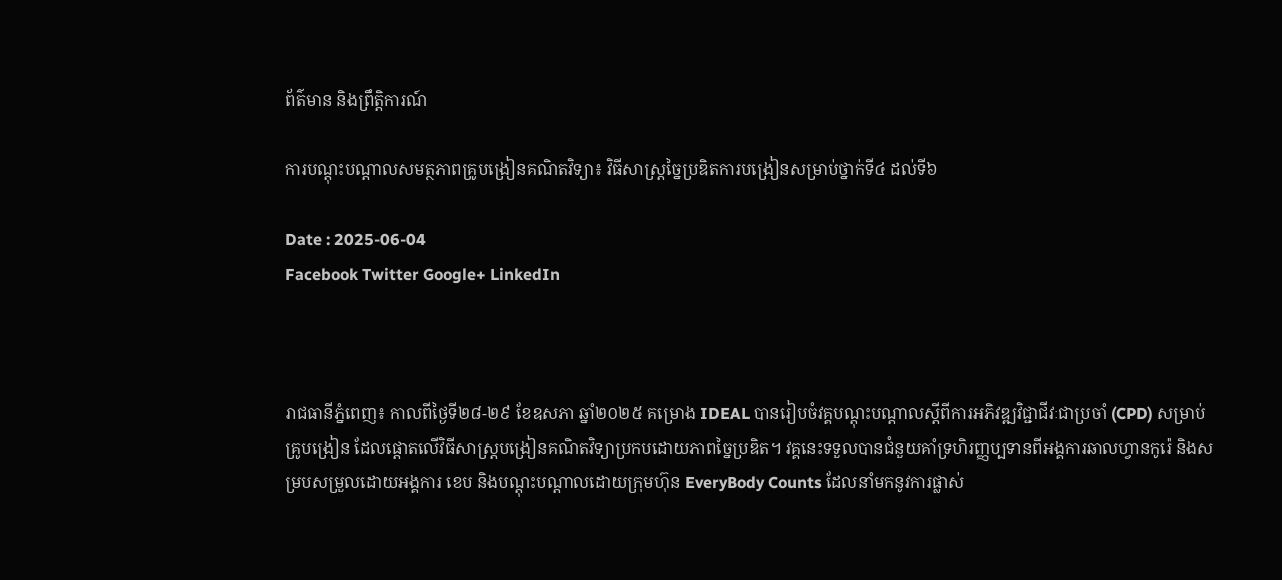ព័ត៌មាន និងព្រឹត្តិការណ៍

ការបណ្តុះបណ្តាលសមត្ថភាពគ្រូបង្រៀនគណិតវិទ្យា៖ វិធីសាស្ត្រច្នៃប្រឌិតការបង្រៀនសម្រាប់ថ្នាក់ទី៤ ដល់ទី៦

Date : 2025-06-04
Facebook Twitter Google+ LinkedIn



រាជធានីភ្នំពេញ៖ កាលពីថ្ងៃទី២៨-២៩ ខែឧសភា ឆ្នាំ២០២៥ គម្រោង IDEAL បានរៀបចំវគ្គបណ្តុះបណ្តាលស្តីពីការអភិវឌ្ឍវិជ្ជាជីវៈជាប្រចាំ (CPD) សម្រាប់គ្រូបង្រៀន ដែលផ្តោតលើវិធីសាស្ត្របង្រៀនគណិតវិទ្យាប្រកបដោយភាពច្នៃប្រឌិត។ វគ្គនេះទទួលបានជំនួយគាំទ្រហិរញ្ញប្បទានពីអង្គការឆាលហ្វានកូរ៉េ និងសម្របសម្រួលដោយអង្គការ ខេប និងបណ្តុះបណ្តាលដោយក្រុមហ៊ុន EveryBody Counts ដែលនាំមកនូវការផ្លាស់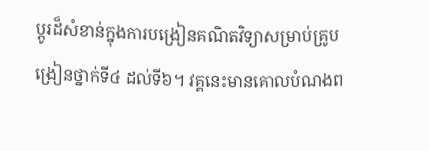ប្តូរដ៏សំខាន់ក្នុងការបង្រៀនគណិតវិទ្យាសម្រាប់គ្រូបង្រៀនថ្នាក់ទី៤ ដល់ទី៦។ វគ្គនេះមានគោលបំណងព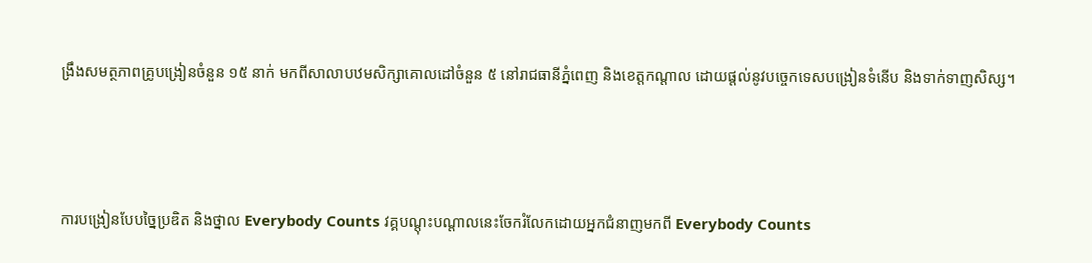ង្រឹងសមត្ថភាពគ្រូបង្រៀនចំនួន ១៥ នាក់ មកពីសាលាបឋមសិក្សាគោលដៅចំនួន ៥ នៅរាជធានីភ្នំពេញ និងខេត្តកណ្តាល ដោយផ្តល់នូវបច្ចេកទេសបង្រៀនទំនើប និងទាក់ទាញសិស្ស។



ការបង្រៀនបែបច្នៃប្រឌិត និងថ្នាល Everybody Counts វគ្គបណ្តុះបណ្តាលនេះចែករំលែកដោយអ្នកជំនាញមកពី Everybody Counts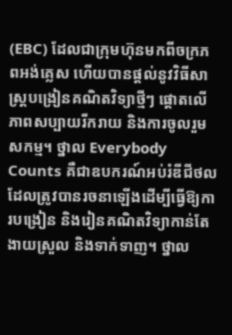(EBC) ដែលជាក្រុមហ៊ុនមកពីចក្រភពអង់គ្លេស ហើយបានផ្តល់នូវវិធីសាស្ត្របង្រៀនគណិតវិទ្យាថ្មីៗ ផ្តោតលើភាពសប្បាយរីករាយ និងការចូលរួមសកម្ម។ ថ្នាល Everybody Counts គឺជាឧបករណ៍អប់រំឌីជីថលដែលត្រូវបានរចនាឡើងដើម្បីធ្វើឱ្យការបង្រៀន និងរៀនគណិតវិទ្យាកាន់តែងាយស្រួល និងទាក់ទាញ។ ថ្នាល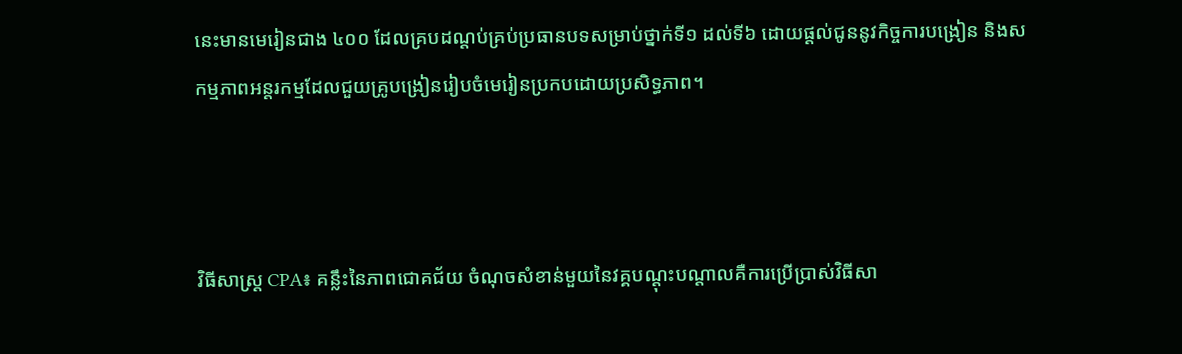នេះមានមេរៀនជាង ៤០០ ដែលគ្របដណ្តប់គ្រប់ប្រធានបទសម្រាប់ថ្នាក់ទី១ ដល់ទី៦ ដោយផ្តល់ជូននូវកិច្ចការបង្រៀន និងសកម្មភាពអន្តរកម្មដែលជួយគ្រូបង្រៀនរៀបចំមេរៀនប្រកបដោយប្រសិទ្ធភាព។



វិធីសាស្ត្រ CPA៖ គន្លឹះនៃភាពជោគជ័យ ចំណុចសំខាន់មួយនៃវគ្គបណ្តុះបណ្តាលគឺការប្រើប្រាស់វិធីសា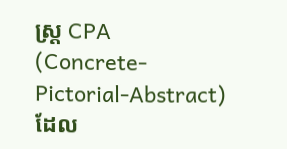ស្ត្រ CPA (Concrete-Pictorial-Abstract) ដែល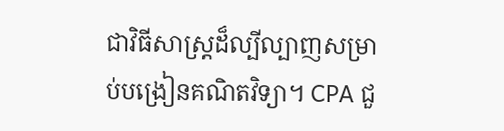ជាវិធីសាស្ត្រដ៏ល្បីល្បាញសម្រាប់បង្រៀនគណិតវិទ្យា។ CPA ជួ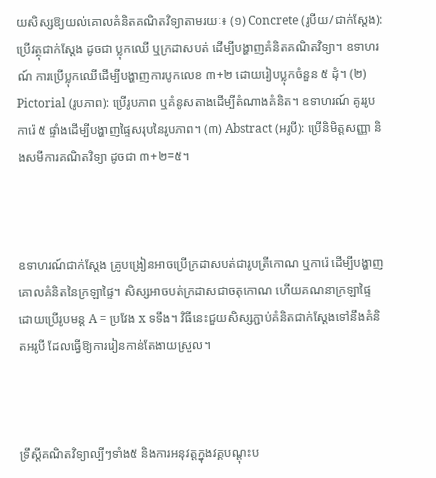យសិស្សឱ្យយល់គោលគំនិតគណិតវិទ្យាតាមរយៈ៖ (១) Concrete (រូបីយ/ជាក់ស្តែង): ប្រើវត្ថុជាក់ស្តែង ដូចជា ប្លុកឈើ ឬក្រដាសបត់ ដើម្បីបង្ហាញគំនិតគណិតវិទ្យា។ ឧទាហរណ៍ ការប្រើប្លុកឈើដើម្បីបង្ហាញការបូកលេខ ៣+២ ដោយរៀបប្លុកចំនួន ៥ ដុំ។ (២) Pictorial (រូបភាព): ប្រើរូបភាព ឬគំនូសតាងដើម្បីតំណាងគំនិត។ ឧទាហរណ៍ គូររូបការ៉េ ៥ ផ្ទាំងដើម្បីបង្ហាញផ្ទៃសរុបនៃរូបភាព។ (៣) Abstract (អរូបី): ប្រើនិមិត្តសញ្ញា និងសមីការគណិតវិទ្យា ដូចជា ៣+២=៥។



ឧទាហរណ៍ជាក់ស្តែង គ្រូបង្រៀនអាចប្រើក្រដាសបត់ជារូបត្រីកោណ ឬការ៉េ ដើម្បីបង្ហាញគោលគំនិតនៃក្រឡាផ្ទៃ។ សិស្សអាចបត់ក្រដាសជាចតុកោណ ហើយគណនាក្រឡាផ្ទៃដោយប្រើរូបមន្ត A = ប្រវែង x ទទឹង។ វិធីនេះជួយសិស្សភ្ជាប់គំនិតជាក់ស្តែងទៅនឹងគំនិតអរូបី ដែលធ្វើឱ្យការរៀនកាន់តែងាយស្រួល។



ទ្រឹស្តីគណិតវិទ្យាល្បីៗទាំង៥ និងការអនុវត្តក្នុងវគ្គបណ្តុះប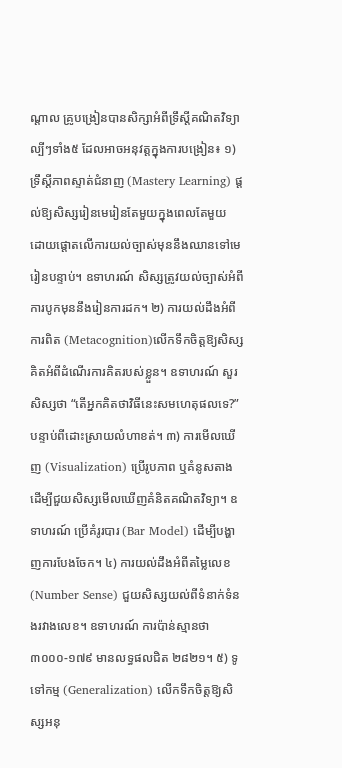ណ្តាល គ្រូបង្រៀនបានសិក្សាអំពីទ្រឹស្តីគណិតវិទ្យាល្បីៗទាំង៥ ដែលអាចអនុវត្តក្នុងការបង្រៀន៖ ១) ទ្រឹស្តីភាពស្ទាត់ជំនាញ (Mastery Learning) ផ្តល់ឱ្យសិស្សរៀនមេរៀនតែមួយក្នុងពេលតែមួយ ដោយផ្តោតលើការយល់ច្បាស់មុននឹងឈានទៅមេរៀនបន្ទាប់។ ឧទាហរណ៍ សិស្សត្រូវយល់ច្បាស់អំពីការបូកមុននឹងរៀនការដក។ ២) ការយល់ដឹងអំពីការពិត (Metacognition)លើកទឹកចិត្តឱ្យសិស្សគិតអំពីដំណើរការគិតរបស់ខ្លួន។ ឧទាហរណ៍ សួរសិស្សថា “តើអ្នកគិតថាវិធីនេះសមហេតុផលទេ?” បន្ទាប់ពីដោះស្រាយលំហាខត់។ ៣) ការមើលឃើញ (Visualization) ប្រើរូបភាព ឬគំនូសតាងដើម្បីជួយសិស្សមើលឃើញគំនិតគណិតវិទ្យា។ ឧទាហរណ៍ ប្រើគំរូរបារ (Bar Model) ដើម្បីបង្ហាញការបែងចែក។ ៤) ការយល់ដឹងអំពីតម្លៃលេខ (Number Sense) ជួយសិស្សយល់ពីទំនាក់ទំនងរវាងលេខ។ ឧទាហរណ៍ ការប៉ាន់ស្មានថា ៣០០០-១៧៩ មានលទ្ធផលជិត ២៨២១។ ៥) ទូទៅកម្ម (Generalization) លើកទឹកចិត្តឱ្យសិស្សអនុ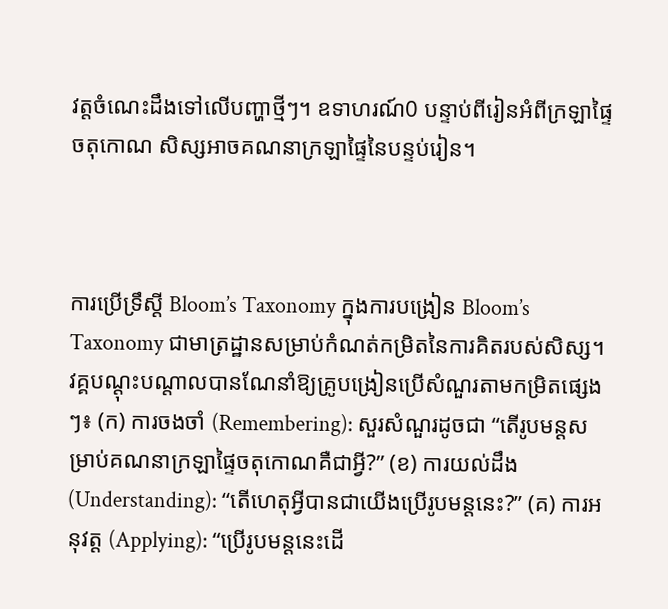វត្តចំណេះដឹងទៅលើបញ្ហាថ្មីៗ។ ឧទាហរណ៍0 បន្ទាប់ពីរៀនអំពីក្រឡាផ្ទៃចតុកោណ សិស្សអាចគណនាក្រឡាផ្ទៃនៃបន្ទប់រៀន។



ការប្រើទ្រឹស្តី Bloom’s Taxonomy ក្នុងការបង្រៀន Bloom’s Taxonomy ជាមាត្រដ្ឋានសម្រាប់កំណត់កម្រិតនៃការគិតរបស់សិស្ស។ វគ្គបណ្តុះបណ្តាលបានណែនាំឱ្យគ្រូបង្រៀនប្រើសំណួរតាមកម្រិតផ្សេងៗ៖ (ក) ការចងចាំ (Remembering): សួរសំណួរដូចជា “តើរូបមន្តសម្រាប់គណនាក្រឡាផ្ទៃចតុកោណគឺជាអ្វី?” (ខ) ការយល់ដឹង (Understanding): “តើហេតុអ្វីបានជាយើងប្រើរូបមន្តនេះ?” (គ) ការអនុវត្ត (Applying): “ប្រើរូបមន្តនេះដើ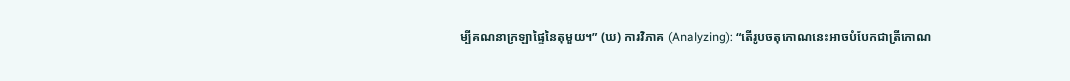ម្បីគណនាក្រឡាផ្ទៃនៃតុមួយ។” (ឃ) ការវិភាគ (Analyzing): “តើរូបចតុកោណនេះអាចបំបែកជាត្រីកោណ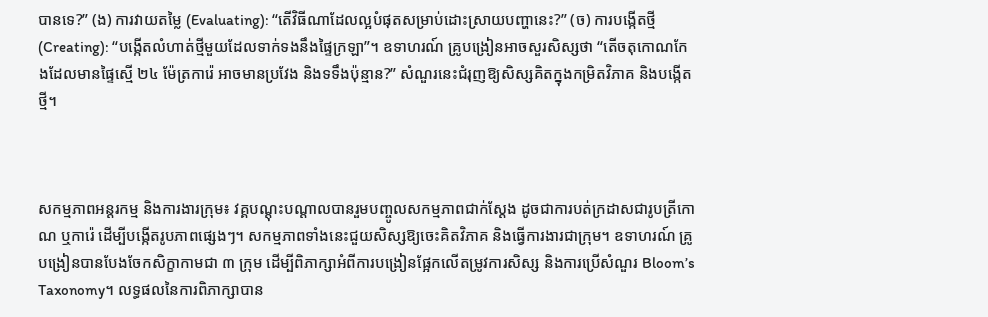បានទេ?” (ង) ការវាយតម្លៃ (Evaluating): “តើវិធីណាដែលល្អបំផុតសម្រាប់ដោះស្រាយបញ្ហានេះ?” (ច) ការបង្កើតថ្មី (Creating): “បង្កើតលំហាត់ថ្មីមួយដែលទាក់ទងនឹងផ្ទៃក្រឡា”។ ឧទាហរណ៍ គ្រូបង្រៀនអាចសួរសិស្សថា “តើចតុកោណកែងដែលមានផ្ទៃស្មើ ២៤ ម៉ែត្រការ៉េ អាចមានប្រវែង និងទទឹងប៉ុន្មាន?” សំណួរនេះជំរុញឱ្យសិស្សគិតក្នុងកម្រិតវិភាគ និងបង្កើតថ្មី។



សកម្មភាពអន្តរកម្ម និងការងារក្រុម៖ វគ្គបណ្តុះបណ្តាលបានរួមបញ្ចូលសកម្មភាពជាក់ស្តែង ដូចជាការបត់ក្រដាសជារូបត្រីកោណ ឬការ៉េ ដើម្បីបង្កើតរូបភាពផ្សេងៗ។ សកម្មភាពទាំងនេះជួយសិស្សឱ្យចេះគិតវិភាគ និងធ្វើការងារជាក្រុម។ ឧទាហរណ៍ គ្រូបង្រៀនបានបែងចែកសិក្ខាកាមជា ៣ ក្រុម ដើម្បីពិភាក្សាអំពីការបង្រៀនផ្អែកលើតម្រូវការសិស្ស និងការប្រើសំណួរ Bloom’s Taxonomy។ លទ្ធផលនៃការពិភាក្សាបាន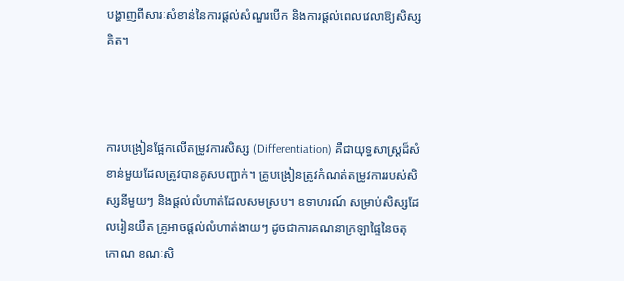បង្ហាញពីសារៈសំខាន់នៃការផ្តល់សំណួរបើក និងការផ្តល់ពេលវេលាឱ្យសិស្សគិត។



ការបង្រៀនផ្អែកលើតម្រូវការសិស្ស (Differentiation) គឺជាយុទ្ធសាស្ត្រដ៏សំខាន់មួយដែលត្រូវបានគូសបញ្ជាក់។ គ្រូបង្រៀនត្រូវកំណត់តម្រូវការរបស់សិស្សនីមួយៗ និងផ្តល់លំហាត់ដែលសមស្រប។ ឧទាហរណ៍ សម្រាប់សិស្សដែលរៀនយឺត គ្រូអាចផ្តល់លំហាត់ងាយៗ ដូចជាការគណនាក្រឡាផ្ទៃនៃចតុកោណ ខណៈសិ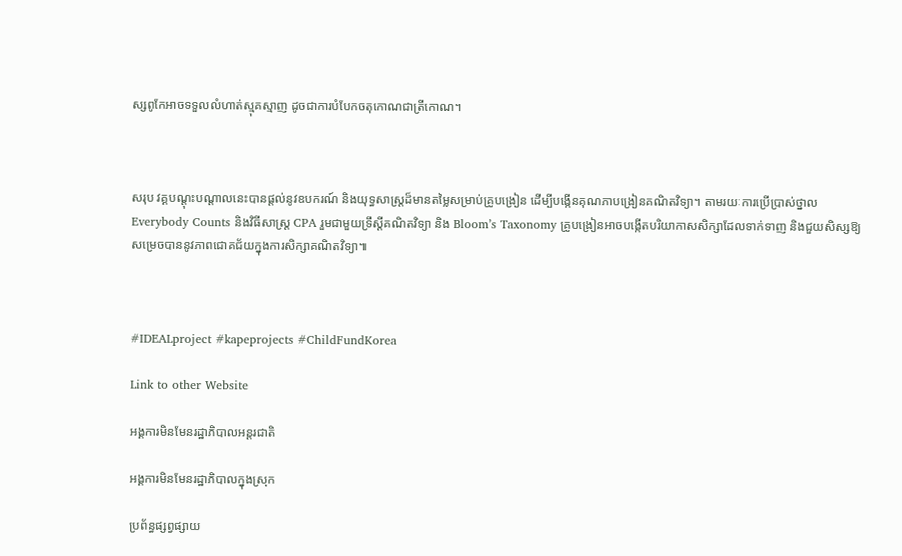ស្សពូកែអាចទទួលលំហាត់ស្មុគស្មាញ ដូចជាការបំបែកចតុកោណជាត្រីកោណ។



សរុប វគ្គបណ្តុះបណ្តាលនេះបានផ្តល់នូវឧបករណ៍ និងយុទ្ធសាស្ត្រដ៏មានតម្លៃសម្រាប់គ្រូបង្រៀន ដើម្បីបង្កើនគុណភាបង្រៀនគណិតវិទ្យា។ តាមរយៈការប្រើប្រាស់ថ្នាល Everybody Counts និងវិធីសាស្ត្រ CPA រួមជាមួយទ្រឹស្តីគណិតវិទ្យា និង Bloom’s Taxonomy គ្រូបង្រៀនអាចបង្កើតបរិយាកាសសិក្សាដែលទាក់ទាញ និងជួយសិស្សឱ្យសម្រេចបាននូវភាពជោគជ័យក្នុងការសិក្សាគណិតវិទ្យា៕



#IDEALproject #kapeprojects #ChildFundKorea

Link to other Website

អង្គការមិនមែនរដ្ឋាភិបាលអន្តរជាតិ

អង្គការមិនមែនរដ្ឋាភិបាលក្នុងស្រុក

ប្រព័ន្ធផ្សព្វផ្សាយ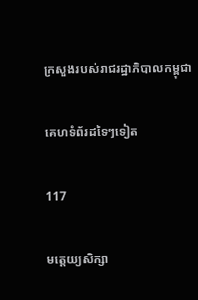ក្រសួងរបស់រាជរដ្ឋាភិបាលកម្ពុជា

គេហទំព័រដទៃៗទៀត

117

មត្តេយ្យសិក្សា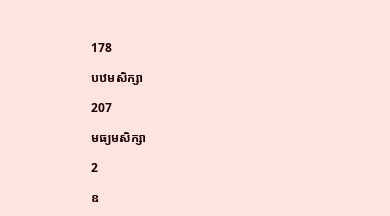178

បឋមសិក្សា

207

មធ្យមសិក្សា

2

ឧ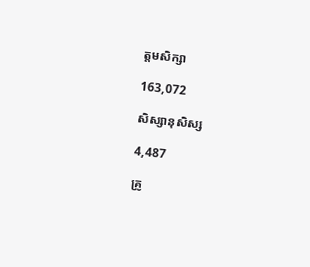ត្តមសិក្សា

163,072

សិស្សានុសិស្ស

4,487

គ្រូ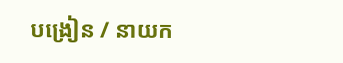បង្រៀន / នាយក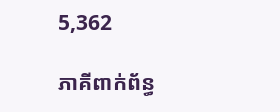5,362

ភាគីពាក់ព័ន្ធ